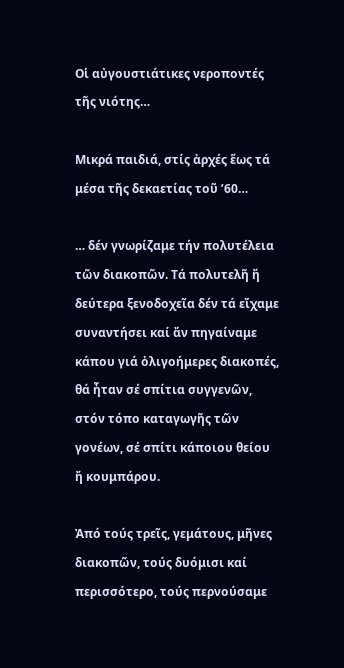Οἱ αὐγουστιάτικες νεροποντές τῆς νιότης…

Μικρά παιδιά, στίς ἀρχές ἕως τά μέσα τῆς δεκαετίας τοῦ ’60…

… δέν γνωρίζαμε τήν πολυτέλεια τῶν διακοπῶν. Τά πολυτελῆ ἤ δεύτερα ξενοδοχεῖα δέν τά εἴχαμε συναντήσει καί ἄν πηγαίναμε κάπου γιά ὀλιγοήμερες διακοπές, θά ἦταν σέ σπίτια συγγενῶν, στόν τόπο καταγωγῆς τῶν γονέων, σέ σπίτι κάποιου θείου ἤ κουμπάρου.

Ἀπό τούς τρεῖς, γεμάτους, μῆνες διακοπῶν, τούς δυόμισι καί περισσότερο, τούς περνούσαμε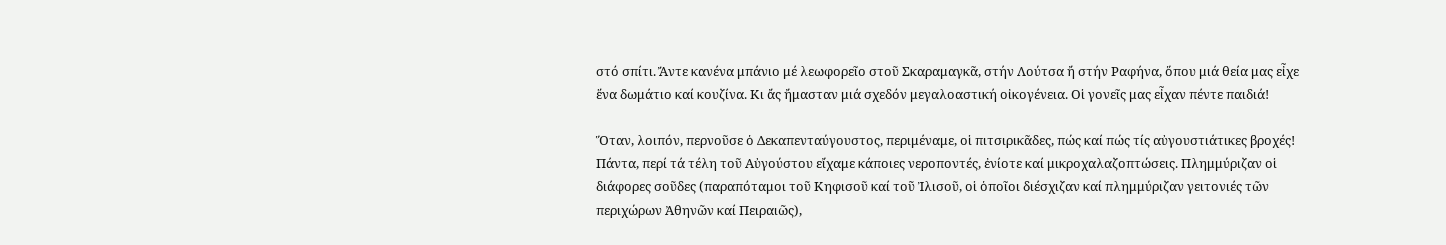στό σπίτι. Ἄντε κανένα μπάνιο μέ λεωφορεῖο στοῦ Σκαραμαγκᾶ, στήν Λούτσα ἤ στήν Ραφήνα, ὅπου μιά θεία μας εἶχε ἕνα δωμάτιο καί κουζίνα. Κι ἄς ἤμασταν μιά σχεδόν μεγαλοαστική οἰκογένεια. Οἱ γονεῖς μας εἶχαν πέντε παιδιά!

Ὅταν, λοιπόν, περνοῦσε ὁ Δεκαπενταύγουστος, περιμέναμε, οἱ πιτσιρικᾶδες, πώς καί πώς τίς αὐγουστιάτικες βροχές! Πάντα, περί τά τέλη τοῦ Αὐγούστου εἴχαμε κάποιες νεροποντές, ἐνίοτε καί μικροχαλαζοπτώσεις. Πλημμύριζαν οἱ διάφορες σοῦδες (παραπόταμοι τοῦ Κηφισοῦ καί τοῦ Ἰλισοῦ, οἱ ὁποῖοι διέσχιζαν καί πλημμύριζαν γειτονιές τῶν περιχώρων Ἀθηνῶν καί Πειραιῶς),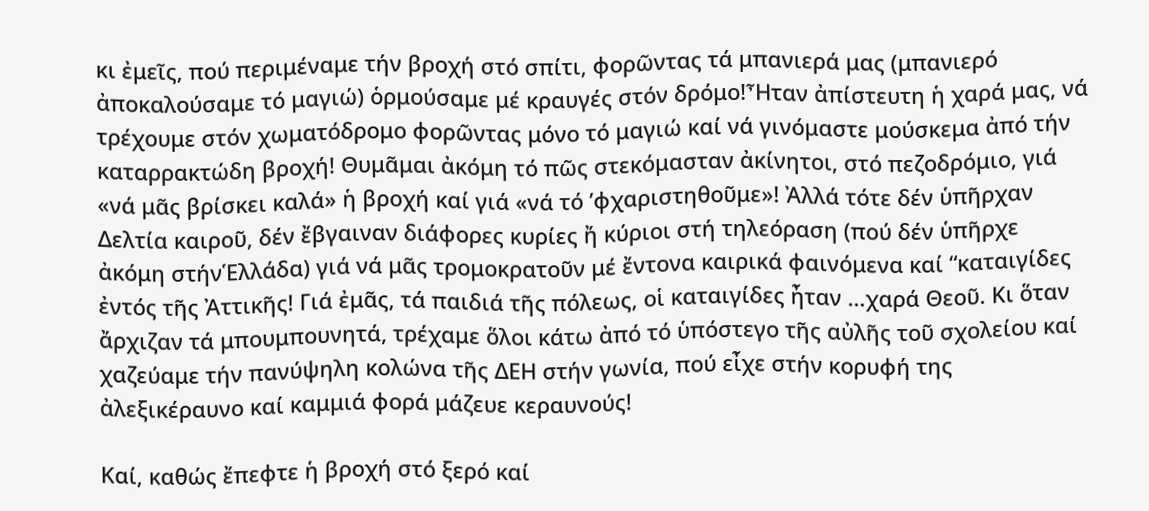κι ἐμεῖς, πού περιμέναμε τήν βροχή στό σπίτι, φορῶντας τά μπανιερά μας (μπανιερό ἀποκαλούσαμε τό μαγιώ) ὁρμούσαμε μέ κραυγές στόν δρόμο!Ἦταν ἀπίστευτη ἡ χαρά μας, νά τρέχουμε στόν χωματόδρομο φορῶντας μόνο τό μαγιώ καί νά γινόμαστε μούσκεμα ἀπό τήν καταρρακτώδη βροχή! Θυμᾶμαι ἀκόμη τό πῶς στεκόμασταν ἀκίνητοι, στό πεζοδρόμιο, γιά «νά μᾶς βρίσκει καλά» ἡ βροχή καί γιά «νά τό ’φχαριστηθοῦμε»! Ἀλλά τότε δέν ὑπῆρχαν Δελτία καιροῦ, δέν ἔβγαιναν διάφορες κυρίες ἤ κύριοι στή τηλεόραση (πού δέν ὑπῆρχε ἀκόμη στήνἙλλάδα) γιά νά μᾶς τρομοκρατοῦν μέ ἔντονα καιρικά φαινόμενα καί “καταιγίδες ἐντός τῆς Ἀττικῆς! Γιά ἐμᾶς, τά παιδιά τῆς πόλεως, οἱ καταιγίδες ἦταν …χαρά Θεοῦ. Κι ὅταν ἄρχιζαν τά μπουμπουνητά, τρέχαμε ὅλοι κάτω ἀπό τό ὑπόστεγο τῆς αὐλῆς τοῦ σχολείου καί χαζεύαμε τήν πανύψηλη κολώνα τῆς ΔΕΗ στήν γωνία, πού εἶχε στήν κορυφή της ἀλεξικέραυνο καί καμμιά φορά μάζευε κεραυνούς!

Καί, καθώς ἔπεφτε ἡ βροχή στό ξερό καί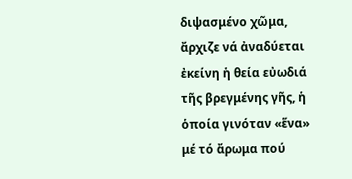διψασμένο χῶμα, ἄρχιζε νά ἀναδύεται ἐκείνη ἡ θεία εὐωδιά τῆς βρεγμένης γῆς, ἡ ὁποία γινόταν «ἕνα» μέ τό ἄρωμα πού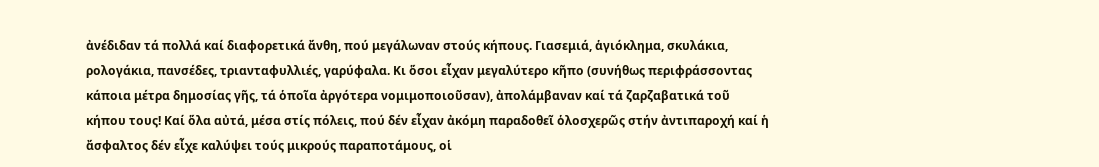ἀνέδιδαν τά πολλά καί διαφορετικά ἄνθη, πού μεγάλωναν στούς κήπους. Γιασεμιά, ἁγιόκλημα, σκυλάκια, ρολογάκια, πανσέδες, τριανταφυλλιές, γαρύφαλα. Κι ὅσοι εἶχαν μεγαλύτερο κῆπο (συνήθως περιφράσσοντας κάποια μέτρα δημοσίας γῆς, τά ὁποῖα ἀργότερα νομιμοποιοῦσαν), ἀπολάμβαναν καί τά ζαρζαβατικά τοῦ κήπου τους! Καί ὅλα αὐτά, μέσα στίς πόλεις, πού δέν εἶχαν ἀκόμη παραδοθεῖ ὁλοσχερῶς στήν ἀντιπαροχή καί ἡ ἄσφαλτος δέν εἶχε καλύψει τούς μικρούς παραποτάμους, οἱ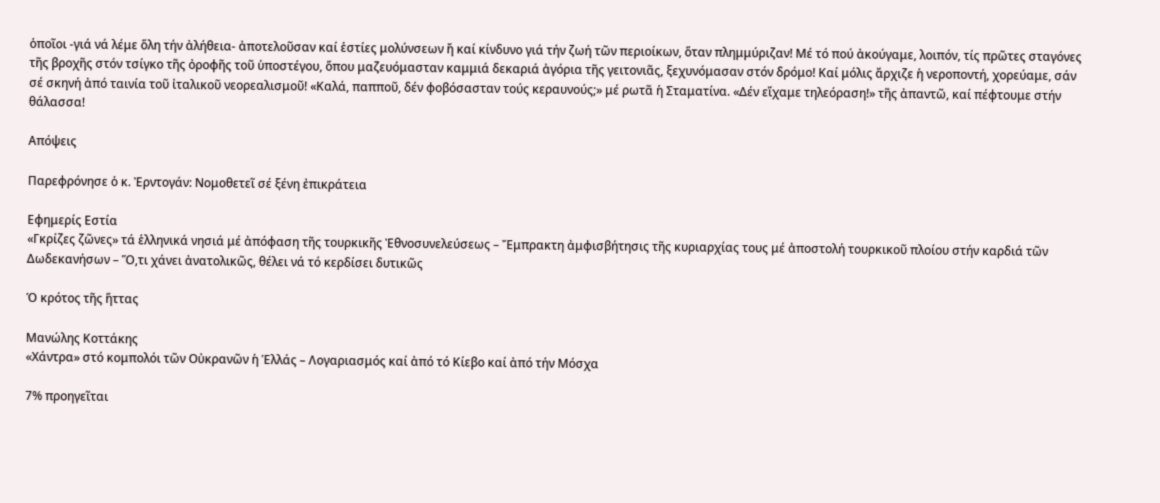ὁποῖοι -γιά νά λέμε ὅλη τήν ἀλήθεια- ἀποτελοῦσαν καί ἑστίες μολύνσεων ἤ καί κίνδυνο γιά τήν ζωή τῶν περιοίκων, ὅταν πλημμύριζαν! Μέ τό πού ἀκούγαμε, λοιπόν, τίς πρῶτες σταγόνες τῆς βροχῆς στόν τσίγκο τῆς ὀροφῆς τοῦ ὑποστέγου, ὅπου μαζευόμασταν καμμιά δεκαριά ἀγόρια τῆς γειτονιᾶς, ξεχυνόμασαν στόν δρόμο! Καί μόλις ἄρχιζε ἡ νεροποντή, χορεύαμε, σάν σέ σκηνή ἀπό ταινία τοῦ ἰταλικοῦ νεορεαλισμοῦ! «Καλά, παπποῦ, δέν φοβόσασταν τούς κεραυνούς;» μέ ρωτᾶ ἡ Σταματίνα. «Δέν εἴχαμε τηλεόραση!» τῆς ἀπαντῶ, καί πέφτουμε στήν θάλασσα!

Απόψεις

Παρεφρόνησε ὁ κ. Ἐρντογάν: Νομοθετεῖ σέ ξένη ἐπικράτεια

Εφημερίς Εστία
«Γκρίζες ζῶνες» τά ἑλληνικά νησιά μέ ἀπόφαση τῆς τουρκικῆς Ἐθνοσυνελεύσεως – Ἔμπρακτη ἀμφισβήτησις τῆς κυριαρχίας τους μέ ἀποστολή τουρκικοῦ πλοίου στήν καρδιά τῶν Δωδεκανήσων – Ὅ,τι χάνει ἀνατολικῶς, θέλει νά τό κερδίσει δυτικῶς

Ὁ κρότος τῆς ἥττας

Μανώλης Κοττάκης
«Χάντρα» στό κομπολόι τῶν Οὐκρανῶν ἡ Ἑλλάς – Λογαριασμός καί ἀπό τό Κίεβο καί ἀπό τήν Μόσχα

7% προηγεῖται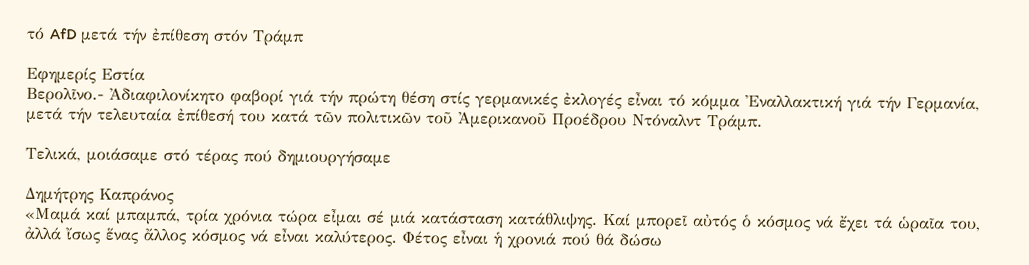τό AfD μετά τήν ἐπίθεση στόν Τράμπ

Εφημερίς Εστία
Βερολῖνο.- Ἀδιαφιλονίκητο φαβορί γιά τήν πρώτη θέση στίς γερμανικές ἐκλογές εἶναι τό κόμμα Ἐναλλακτική γιά τήν Γερμανία, μετά τήν τελευταία ἐπίθεσή του κατά τῶν πολιτικῶν τοῦ Ἀμερικανοῦ Προέδρου Ντόναλντ Τράμπ.

Τελικά, μοιάσαμε στό τέρας πού δημιουργήσαμε

Δημήτρης Καπράνος
«Μαμά καί μπαμπά, τρία χρόνια τώρα εἶμαι σέ μιά κατάσταση κατάθλιψης. Καί μπορεῖ αὐτός ὁ κόσμος νά ἔχει τά ὡραῖα του, ἀλλά ἴσως ἕνας ἄλλος κόσμος νά εἶναι καλύτερος. Φέτος εἶναι ἡ χρονιά πού θά δώσω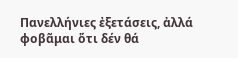Πανελλήνιες ἐξετάσεις, ἀλλά φοβᾶμαι ὅτι δέν θά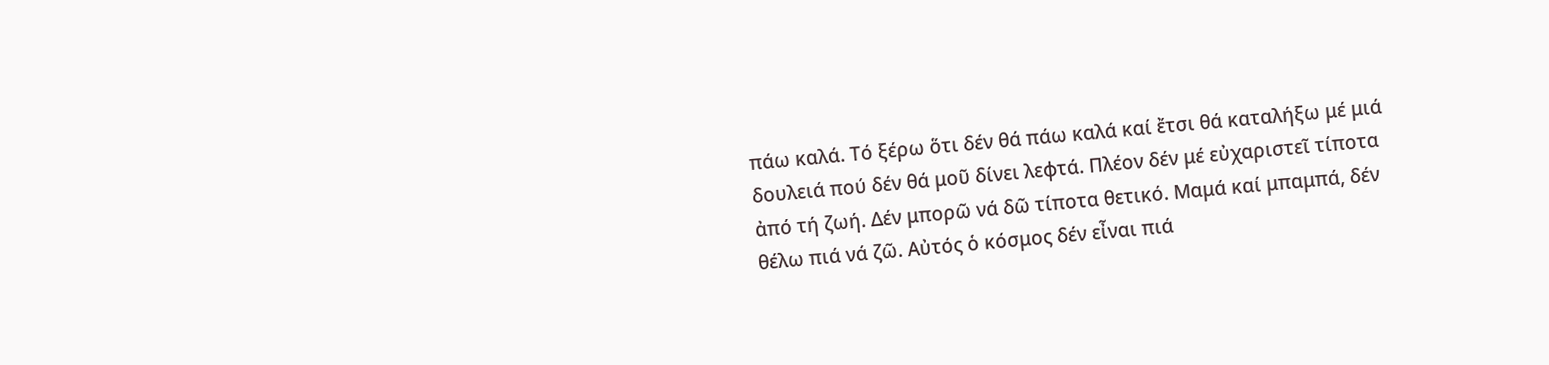πάω καλά. Τό ξέρω ὅτι δέν θά πάω καλά καί ἔτσι θά καταλήξω μέ μιά δουλειά πού δέν θά μοῦ δίνει λεφτά. Πλέον δέν μέ εὐχαριστεῖ τίποτα ἀπό τή ζωή. Δέν μπορῶ νά δῶ τίποτα θετικό. Μαμά καί μπαμπά, δέν θέλω πιά νά ζῶ. Αὐτός ὁ κόσμος δέν εἶναι πιά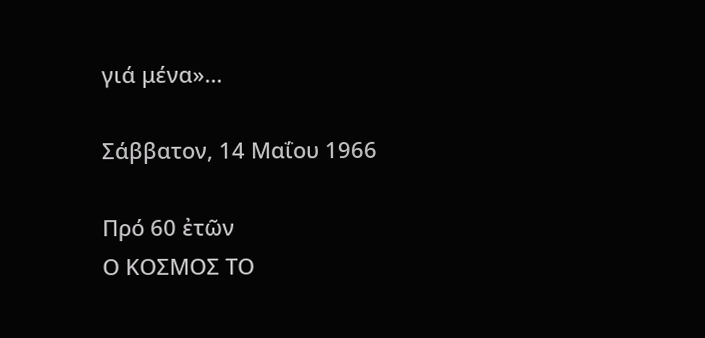γιά μένα»…

Σάββατον, 14 Μαΐου 1966

Πρό 60 ἐτῶν
Ο ΚΟΣΜΟΣ ΤΟ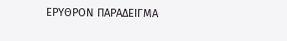ΕΡΥΘΡΟΝ ΠΑΡΑΔΕΙΓΜΑ